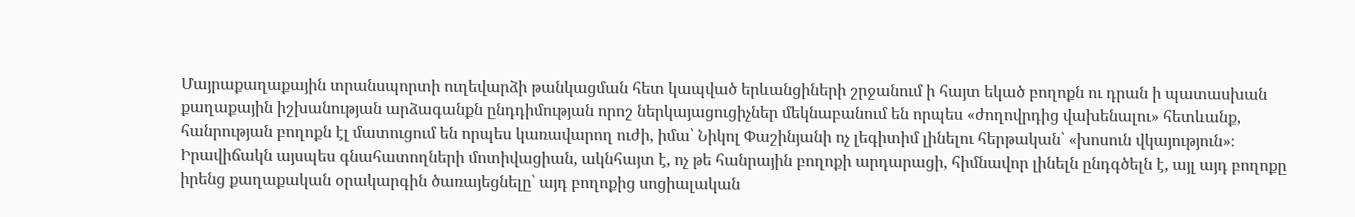Մայրաքաղաքային տրանսպորտի ուղեվարձի թանկացման հետ կապված երևանցիների շրջանում ի հայտ եկած բողոքն ու դրան ի պատասխան քաղաքային իշխանության արձագանքն ընդդիմության որոշ ներկայացուցիչներ մեկնաբանում են որպես «ժողովրդից վախենալու» հետևանք, հանրության բողոքն էլ մատուցում են որպես կառավարող ուժի, իմա՝ Նիկոլ Փաշինյանի ոչ լեգիտիմ լինելու հերթական՝ «խոսուն վկայություն»։ Իրավիճակն այսպես գնահատողների մոտիվացիան, ակնհայտ է, ոչ թե հանրային բողոքի արդարացի, հիմնավոր լինելն ընդգծելն է, այլ այդ բողոքը իրենց քաղաքական օրակարգին ծառայեցնելը՝ այդ բողոքից սոցիալական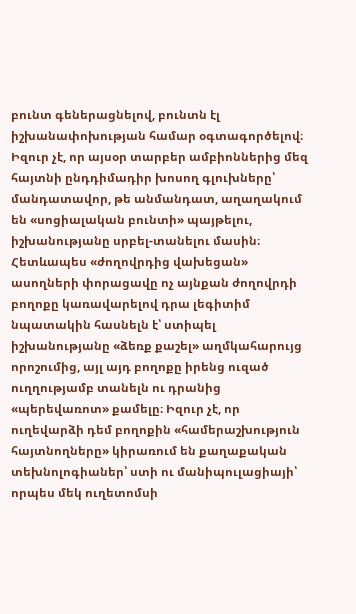բունտ գեներացնելով, բունտն էլ իշխանափոխության համար օգտագործելով։ Իզուր չէ, որ այսօր տարբեր ամբիոններից մեզ հայտնի ընդդիմադիր խոսող գլուխները՝ մանդատավոր, թե անմանդատ, աղաղակում են «սոցիալական բունտի» պայթելու, իշխանությանը սրբել-տանելու մասին։ Հետևապես «ժողովրդից վախեցան» ասողների փորացավը ոչ այնքան ժողովրդի բողոքը կառավարելով դրա լեգիտիմ նպատակին հասնելն է՝ ստիպել իշխանությանը «ձեռք քաշել» աղմկահարույց որոշումից, այլ այդ բողոքը իրենց ուզած ուղղությամբ տանելն ու դրանից «պերեվառոտ» քամելը։ Իզուր չէ, որ ուղեվարձի դեմ բողոքին «համերաշխություն հայտնողները» կիրառում են քաղաքական տեխնոլոգիաներ՝ ստի ու մանիպուլացիայի՝ որպես մեկ ուղետոմսի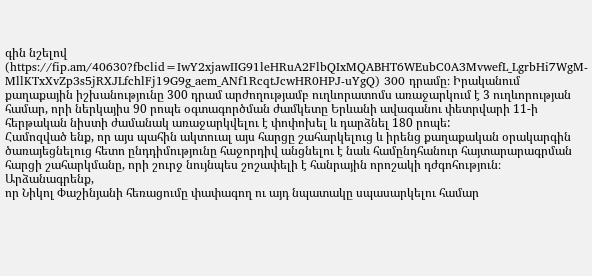գին նշելով (https://fip.am/40630?fbclid=IwY2xjawIIG91leHRuA2FlbQIxMQABHT6WEubC0A3MvwefL_LgrbHi7WgM-MllKTxXvZp3s5jRXJLfchlFj19G9g_aem_ANf1RcqtJcwHR0HPJ-uYgQ) 300 դրամը։ Իրականում քաղաքային իշխանությունը 300 դրամ արժողությամբ ուղևորատոմս առաջարկում է 3 ուղևորության համար, որի ներկայիս 90 րոպե օգտագործման ժամկետը Երևանի ավագանու փետրվարի 11-ի հերթական նիստի ժամանակ առաջարկվելու է փոփոխել և դարձնել 180 րոպե:
Համոզված ենք, որ այս պահին ակտուալ այս հարցը շահարկելուց և իրենց քաղաքական օրակարգին
ծառայեցնելուց հետո ընդդիմությունը հաջորդիվ անցնելու է նաև համընդհանուր հայտարարագրման
հարցի շահարկմանը, որի շուրջ նույնպես շոշափելի է հանրային որոշակի դժգոհություն։ Արձանագրենք,
որ Նիկոլ Փաշինյանի հեռացումը փափագող ու այդ նպատակը սպասարկելու համար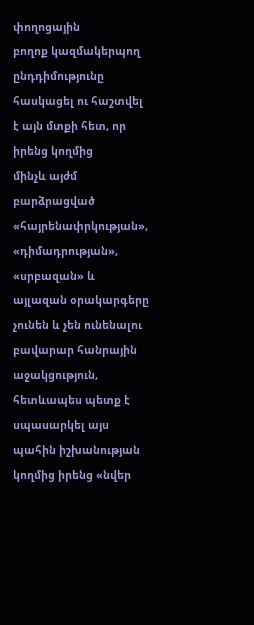փողոցային
բողոք կազմակերպող ընդդիմությունը հասկացել ու հաշտվել է այն մտքի հետ, որ իրենց կողմից
մինչև այժմ բարձրացված «հայրենափրկության»,
«դիմադրության», «սրբազան» և այլազան օրակարգերը չունեն և չեն ունենալու բավարար հանրային աջակցություն, հետևապես պետք է
սպասարկել այս պահին իշխանության կողմից իրենց «նվեր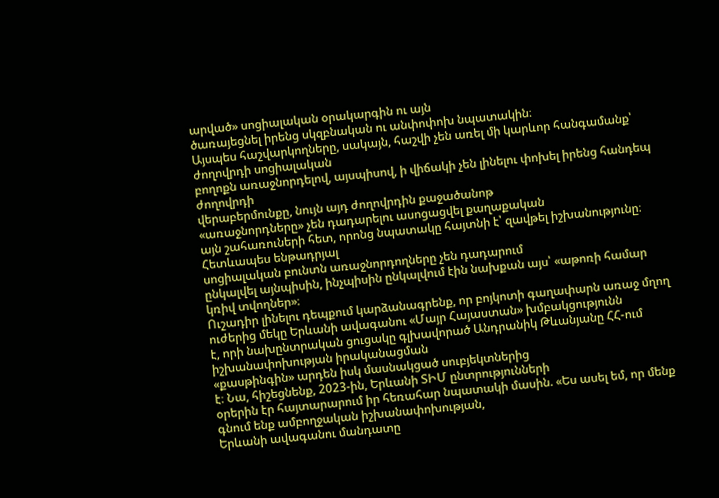արված» սոցիալական օրակարգին ու այն
ծառայեցնել իրենց սկզբնական ու անփոփոխ նպատակին։
Այսպես հաշվարկողները, սակայն, հաշվի չեն առել մի կարևոր հանգամանք՝ ժողովրդի սոցիալական
բողոքն առաջնորդելով, այսպիսով, ի վիճակի չեն լինելու փոխել իրենց հանդեպ ժողովրդի
վերաբերմունքը, նույն այդ ժողովրդին քաջածանոթ
«առաջնորդները» չեն դադարելու ասոցացվել քաղաքական
այն շահառուների հետ, որոնց նպատակը հայտնի է՝ զավթել իշխանությունը։ Հետևապես ենթադրյալ
սոցիալական բունտն առաջնորդողները չեն դադարում
ընկալվել այնպիսին, ինչպիսին ընկալվում էին նախքան այս՝ «աթոռի համար կռիվ տվողներ»։
Ուշադիր լինելու դեպքում կարձանագրենք, որ բոյկոտի գաղափարն առաջ մղող ուժերից մեկը Երևանի ավագանու «Մայր Հայաստան» խմբակցությունն
է, որի նախընտրական ցուցակը գլխավորած Անդրանիկ Թևանյանը ՀՀ-ում իշխանափոխության իրականացման
«քասթինգին» արդեն իսկ մասնակցած սուբյեկտներից
է։ Նա, հիշեցնենք, 2023-ին, Երևանի ՏԻՄ ընտրությունների
օրերին էր հայտարարում իր հեռահար նպատակի մասին. «Ես ասել եմ, որ մենք գնում ենք ամբողջական իշխանափոխության,
Երևանի ավագանու մանդատը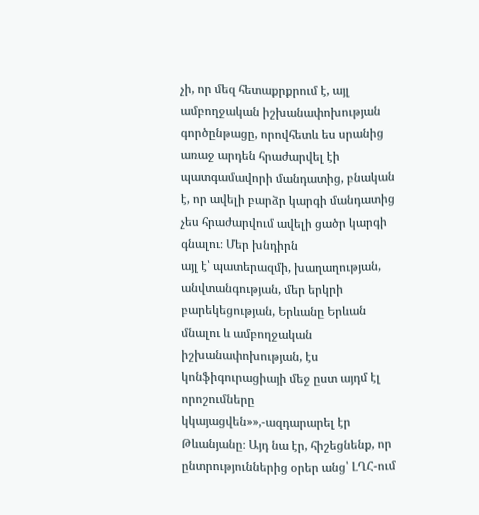չի, որ մեզ հետաքրքրում է, այլ ամբողջական իշխանափոխության
գործընթացը, որովհետև ես սրանից առաջ արդեն հրաժարվել էի պատգամավորի մանդատից, բնական
է, որ ավելի բարձր կարգի մանդատից չես հրաժարվում ավելի ցածր կարգի գնալու։ Մեր խնդիրն
այլ է՝ պատերազմի, խաղաղության, անվտանգության, մեր երկրի բարեկեցության, Երևանը Երևան
մնալու և ամբողջական իշխանափոխության, էս կոնֆիգուրացիայի մեջ ըստ այդմ էլ որոշումները
կկայացվեն»»,-ազդարարել էր Թևանյանը։ Այդ նա էր, հիշեցնենք, որ ընտրություններից օրեր անց՝ ԼՂՀ-ում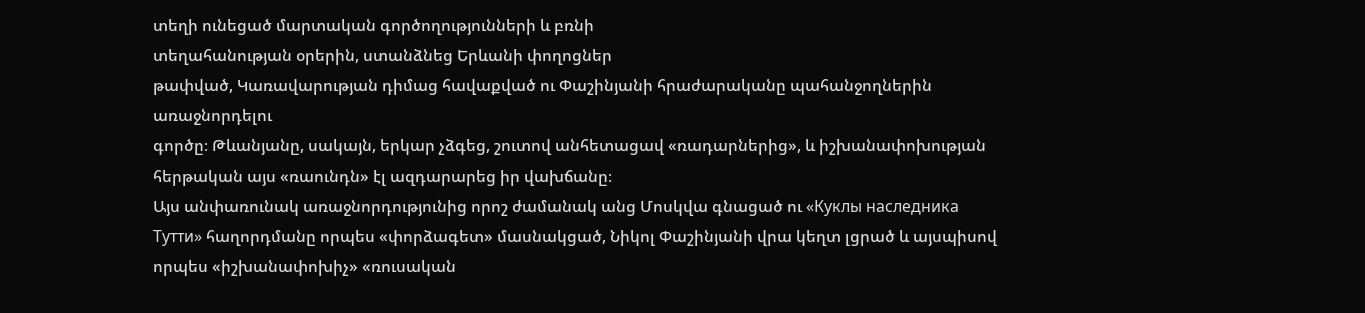տեղի ունեցած մարտական գործողությունների և բռնի
տեղահանության օրերին, ստանձնեց Երևանի փողոցներ
թափված, Կառավարության դիմաց հավաքված ու Փաշինյանի հրաժարականը պահանջողներին առաջնորդելու
գործը։ Թևանյանը, սակայն, երկար չձգեց, շուտով անհետացավ «ռադարներից», և իշխանափոխության
հերթական այս «ռաունդն» էլ ազդարարեց իր վախճանը։
Այս անփառունակ առաջնորդությունից որոշ ժամանակ անց Մոսկվա գնացած ու «Куклы наследника Тутти» հաղորդմանը որպես «փորձագետ» մասնակցած, Նիկոլ Փաշինյանի վրա կեղտ լցրած և այսպիսով որպես «իշխանափոխիչ» «ռուսական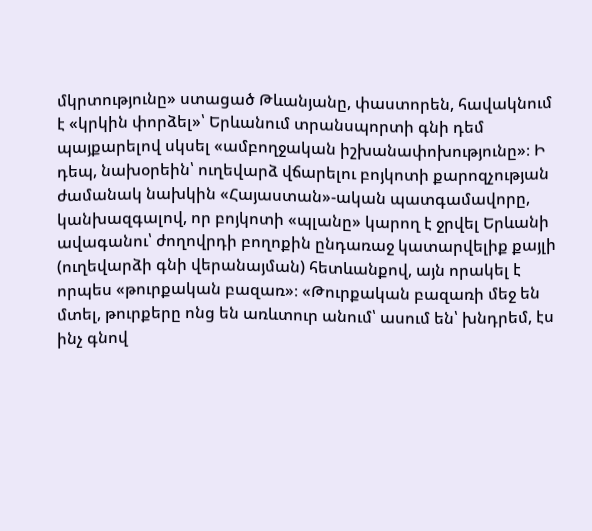մկրտությունը» ստացած Թևանյանը, փաստորեն, հավակնում է «կրկին փորձել»՝ Երևանում տրանսպորտի գնի դեմ պայքարելով սկսել «ամբողջական իշխանափոխությունը»։ Ի դեպ, նախօրեին՝ ուղեվարձ վճարելու բոյկոտի քարոզչության ժամանակ նախկին «Հայաստան»-ական պատգամավորը, կանխազգալով, որ բոյկոտի «պլանը» կարող է ջրվել Երևանի ավագանու՝ ժողովրդի բողոքին ընդառաջ կատարվելիք քայլի (ուղեվարձի գնի վերանայման) հետևանքով, այն որակել է որպես «թուրքական բազառ»։ «Թուրքական բազառի մեջ են մտել, թուրքերը ոնց են առևտուր անում՝ ասում են՝ խնդրեմ, էս ինչ գնով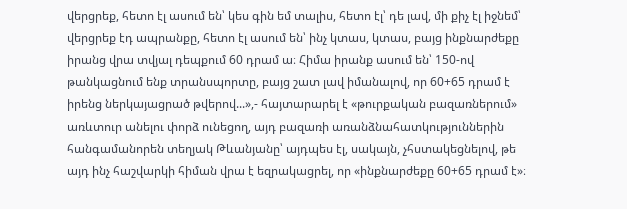վերցրեք, հետո էլ ասում են՝ կես գին եմ տալիս, հետո էլ՝ դե լավ, մի քիչ էլ իջնեմ՝ վերցրեք էդ ապրանքը, հետո էլ ասում են՝ ինչ կտաս, կտաս, բայց ինքնարժեքը իրանց վրա տվյալ դեպքում 60 դրամ ա։ Հիմա իրանք ասում են՝ 150-ով թանկացնում ենք տրանսպորտը, բայց շատ լավ իմանալով, որ 60+65 դրամ է իրենց ներկայացրած թվերով...»,- հայտարարել է «թուրքական բազառներում» առևտուր անելու փորձ ունեցող, այդ բազառի առանձնահատկություններին հանգամանորեն տեղյակ Թևանյանը՝ այդպես էլ, սակայն, չհստակեցնելով, թե այդ ինչ հաշվարկի հիման վրա է եզրակացրել, որ «ինքնարժեքը 60+65 դրամ է»։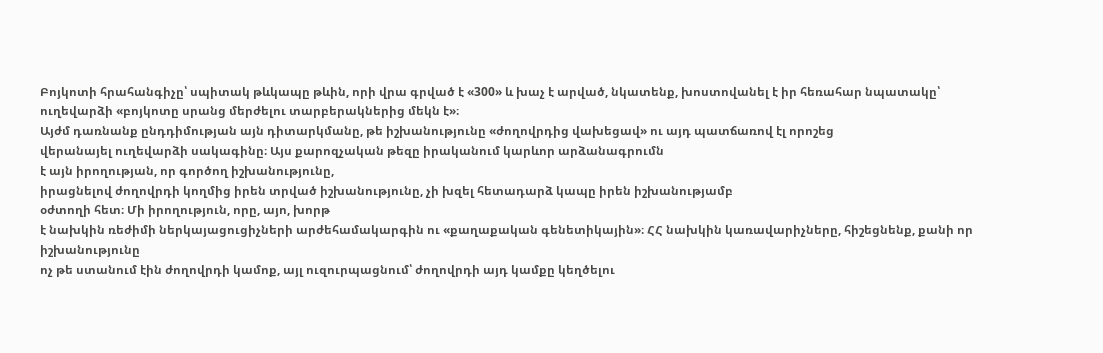Բոյկոտի հրահանգիչը՝ սպիտակ թևկապը թևին, որի վրա գրված է «300» և խաչ է արված, նկատենք, խոստովանել է իր հեռահար նպատակը՝ ուղեվարձի «բոյկոտը սրանց մերժելու տարբերակներից մեկն է»։
Այժմ դառնանք ընդդիմության այն դիտարկմանը, թե իշխանությունը «ժողովրդից վախեցավ» ու այդ պատճառով էլ որոշեց
վերանայել ուղեվարձի սակագինը։ Այս քարոզչական թեզը իրականում կարևոր արձանագրումն
է այն իրողության, որ գործող իշխանությունը,
իրացնելով ժողովրդի կողմից իրեն տրված իշխանությունը, չի խզել հետադարձ կապը իրեն իշխանությամբ
օժտողի հետ։ Մի իրողություն, որը, այո, խորթ
է նախկին ռեժիմի ներկայացուցիչների արժեհամակարգին ու «քաղաքական գենետիկային»։ ՀՀ նախկին կառավարիչները, հիշեցնենք, քանի որ իշխանությունը
ոչ թե ստանում էին ժողովրդի կամոք, այլ ուզուրպացնում՝ ժողովրդի այդ կամքը կեղծելու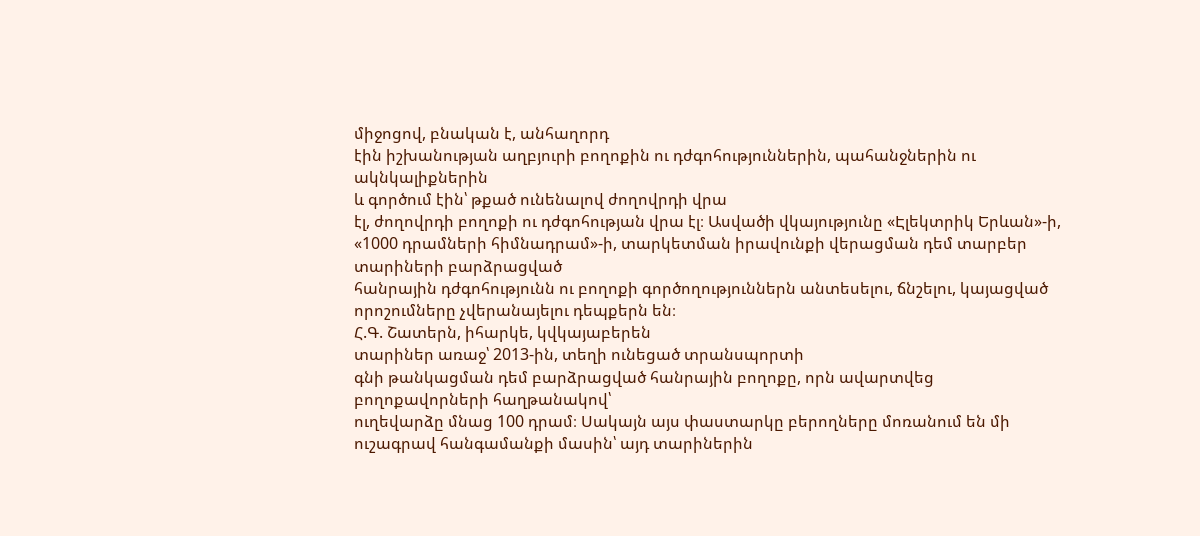միջոցով, բնական է, անհաղորդ
էին իշխանության աղբյուրի բողոքին ու դժգոհություններին, պահանջներին ու ակնկալիքներին
և գործում էին՝ թքած ունենալով ժողովրդի վրա
էլ, ժողովրդի բողոքի ու դժգոհության վրա էլ։ Ասվածի վկայությունը «Էլեկտրիկ Երևան»-ի,
«1000 դրամների հիմնադրամ»-ի, տարկետման իրավունքի վերացման դեմ տարբեր տարիների բարձրացված
հանրային դժգոհությունն ու բողոքի գործողություններն անտեսելու, ճնշելու, կայացված
որոշումները չվերանայելու դեպքերն են։
Հ.Գ. Շատերն, իհարկե, կվկայաբերեն
տարիներ առաջ՝ 2013-ին, տեղի ունեցած տրանսպորտի
գնի թանկացման դեմ բարձրացված հանրային բողոքը, որն ավարտվեց բողոքավորների հաղթանակով՝
ուղեվարձը մնաց 100 դրամ։ Սակայն այս փաստարկը բերողները մոռանում են մի ուշագրավ հանգամանքի մասին՝ այդ տարիներին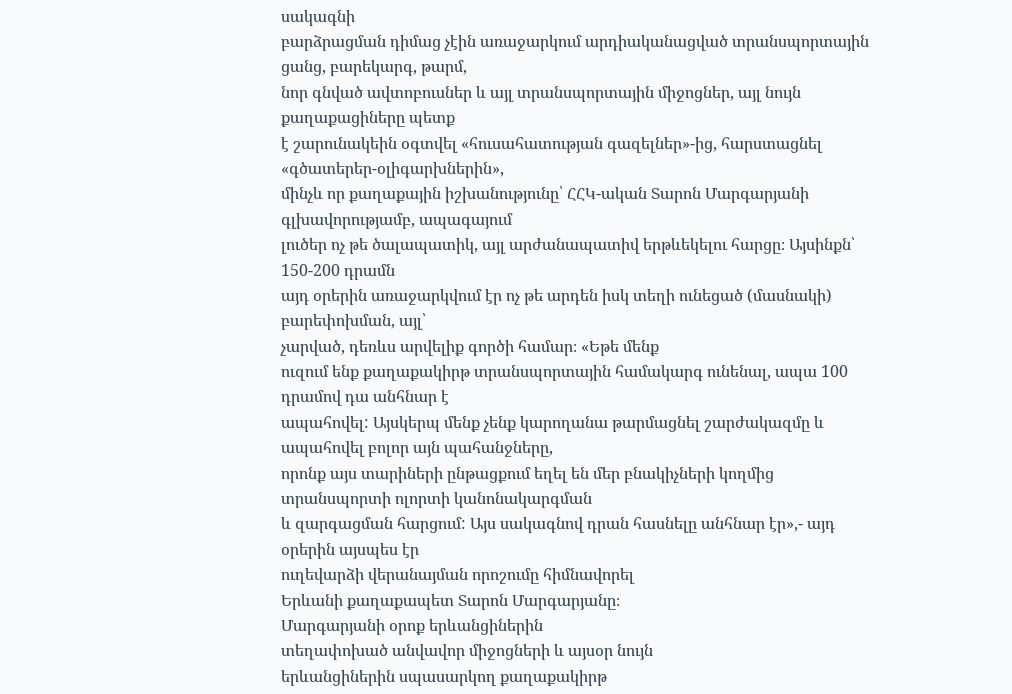սակագնի
բարձրացման դիմաց չէին առաջարկում արդիականացված տրանսպորտային ցանց, բարեկարգ, թարմ,
նոր գնված ավտոբուսներ և այլ տրանսպորտային միջոցներ, այլ նույն քաղաքացիները պետք
է շարունակեին օգտվել «հուսահատության գազելներ»-ից, հարստացնել «գծատերեր-օլիգարխներին»,
մինչև որ քաղաքային իշխանությունը՝ ՀՀԿ-ական Տարոն Մարգարյանի գլխավորությամբ, ապագայում
լուծեր ոչ թե ծալապատիկ, այլ արժանապատիվ երթևեկելու հարցը։ Այսինքն՝ 150-200 դրամն
այդ օրերին առաջարկվում էր ոչ թե արդեն իսկ տեղի ունեցած (մասնակի) բարեփոխման, այլ՝
չարված, դեռևս արվելիք գործի համար։ «Եթե մենք
ուզում ենք քաղաքակիրթ տրանսպորտային համակարգ ունենալ, ապա 100 դրամով դա անհնար է
ապահովել: Այսկերպ մենք չենք կարողանա թարմացնել շարժակազմը և ապահովել բոլոր այն պահանջները,
որոնք այս տարիների ընթացքում եղել են մեր բնակիչների կողմից տրանսպորտի ոլորտի կանոնակարգման
և զարգացման հարցում: Այս սակագնով դրան հասնելը անհնար էր»,- այդ օրերին այսպես էր
ուղեվարձի վերանայման որոշումը հիմնավորել
Երևանի քաղաքապետ Տարոն Մարգարյանը։
Մարգարյանի օրոք երևանցիներին
տեղափոխած անվավոր միջոցների և այսօր նույն
երևանցիներին սպասարկող քաղաքակիրթ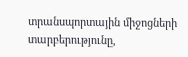տրանսպորտային միջոցների տարբերությունը,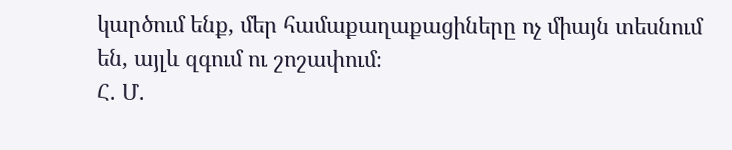կարծում ենք, մեր համաքաղաքացիները ոչ միայն տեսնում
են, այլև զգում ու շոշափում։
Հ. Մ.